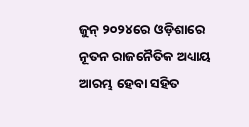ଜୁନ୍ ୨୦୨୪ରେ ଓଡ଼ିଶାରେ ନୂତନ ରାଜନୈତିକ ଅଧ୍ୟାୟ ଆରମ୍ଭ ହେବା ସହିତ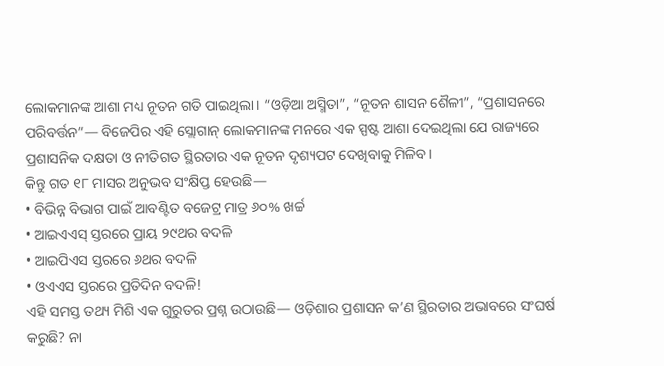ଲୋକମାନଙ୍କ ଆଶା ମଧ୍ୟ ନୂତନ ଗତି ପାଇଥିଲା। “ଓଡ଼ିଆ ଅସ୍ମିତା”, “ନୂତନ ଶାସନ ଶୈଳୀ”, “ପ୍ରଶାସନରେ ପରିବର୍ତ୍ତନ”— ବିଜେପିର ଏହି ସ୍ଲୋଗାନ୍ ଲୋକମାନଙ୍କ ମନରେ ଏକ ସ୍ପଷ୍ଟ ଆଶା ଦେଇଥିଲା ଯେ ରାଜ୍ୟରେ ପ୍ରଶାସନିକ ଦକ୍ଷତା ଓ ନୀତିଗତ ସ୍ଥିରତାର ଏକ ନୂତନ ଦୃଶ୍ୟପଟ ଦେଖିବାକୁ ମିଳିବ।
କିନ୍ତୁ ଗତ ୧୮ ମାସର ଅନୁଭବ ସଂକ୍ଷିପ୍ତ ହେଉଛି—
• ବିଭିନ୍ନ ବିଭାଗ ପାଇଁ ଆବଣ୍ଟିତ ବଜେଟ୍ର ମାତ୍ର ୬୦% ଖର୍ଚ୍ଚ
• ଆଇଏଏସ୍ ସ୍ତରରେ ପ୍ରାୟ ୨୯ଥର ବଦଳି
• ଆଇପିଏସ ସ୍ତରରେ ୬ଥର ବଦଳି
• ଓଏଏସ ସ୍ତରରେ ପ୍ରତିଦିନ ବଦଳି!
ଏହି ସମସ୍ତ ତଥ୍ୟ ମିଶି ଏକ ଗୁରୁତର ପ୍ରଶ୍ନ ଉଠାଉଛି— ଓଡ଼ିଶାର ପ୍ରଶାସନ କ’ଣ ସ୍ଥିରତାର ଅଭାବରେ ସଂଘର୍ଷ କରୁଛି? ନା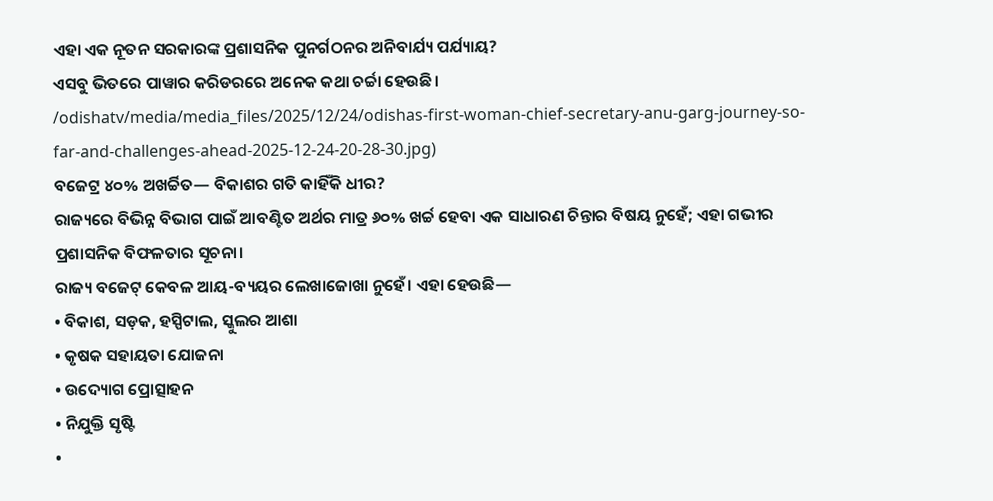ଏହା ଏକ ନୂତନ ସରକାରଙ୍କ ପ୍ରଶାସନିକ ପୁନର୍ଗଠନର ଅନିବାର୍ଯ୍ୟ ପର୍ଯ୍ୟାୟ?
ଏସବୁ ଭିତରେ ପାୱାର କରିଡରରେ ଅନେକ କଥା ଚର୍ଚ୍ଚା ହେଉଛି।
/odishatv/media/media_files/2025/12/24/odishas-first-woman-chief-secretary-anu-garg-journey-so-far-and-challenges-ahead-2025-12-24-20-28-30.jpg)
ବଜେଟ୍ର ୪୦% ଅଖର୍ଚ୍ଚିତ— ବିକାଶର ଗତି କାହିଁକି ଧୀର?
ରାଜ୍ୟରେ ବିଭିନ୍ନ ବିଭାଗ ପାଇଁ ଆବଣ୍ଟିତ ଅର୍ଥର ମାତ୍ର ୬୦% ଖର୍ଚ୍ଚ ହେବା ଏକ ସାଧାରଣ ଚିନ୍ତାର ବିଷୟ ନୁହେଁ; ଏହା ଗଭୀର ପ୍ରଶାସନିକ ବିଫଳତାର ସୂଚନା।
ରାଜ୍ୟ ବଜେଟ୍ କେବଳ ଆୟ-ବ୍ୟୟର ଲେଖାଜୋଖା ନୁହେଁ। ଏହା ହେଉଛି—
• ବିକାଶ, ସଡ଼କ, ହସ୍ପିଟାଲ, ସ୍କୁଲର ଆଶା
• କୃଷକ ସହାୟତା ଯୋଜନା
• ଉଦ୍ୟୋଗ ପ୍ରୋତ୍ସାହନ
• ନିଯୁକ୍ତି ସୃଷ୍ଟି
•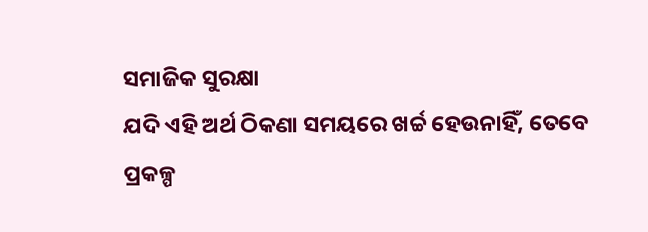ସମାଜିକ ସୁରକ୍ଷା
ଯଦି ଏହି ଅର୍ଥ ଠିକଣା ସମୟରେ ଖର୍ଚ୍ଚ ହେଉନାହିଁ, ତେବେ ପ୍ରକଳ୍ପ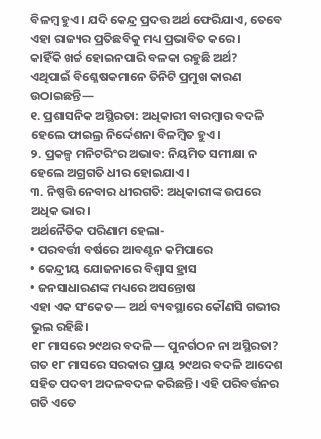ବିଳମ୍ବ ହୁଏ। ଯଦି କେନ୍ଦ୍ର ପ୍ରଦତ୍ତ ଅର୍ଥ ଫେରିଯାଏ, ତେବେ ଏହା ରାଜ୍ୟର ପ୍ରତିଛବିକୁ ମଧ୍ୟ ପ୍ରଭାବିତ କରେ।
କାହିଁକି ଖର୍ଚ୍ଚ ହୋଇନପାରି ବଳକା ରହୁଛି ଅର୍ଥ?
ଏଥିପାଇଁ ବିଶ୍ଳେଷକମାନେ ତିନିଟି ପ୍ରମୁଖ କାରଣ ଉଠାଇଛନ୍ତି—
୧. ପ୍ରଶାସନିକ ଅସ୍ଥିରତା: ଅଧିକାରୀ ବାରମ୍ବାର ବଦଳି ହେଲେ ଫାଇଲ୍ର ନିର୍ଦ୍ଦେଶନା ବିଳମ୍ବିତ ହୁଏ।
୨. ପ୍ରକଳ୍ପ ମନିଟରିଂର ଅଭାବ: ନିୟମିତ ସମୀକ୍ଷା ନ ହେଲେ ଅଗ୍ରଗତି ଧୀର ହୋଇଯାଏ।
୩. ନିଷ୍ପତ୍ତି ନେବାର ଧୀରଗତି: ଅଧିକାରୀଙ୍କ ଉପରେ ଅଧିକ ଭାର।
ଅର୍ଥନୈତିକ ପରିଣାମ ହେଲା-
• ପରବର୍ତ୍ତୀ ବର୍ଷରେ ଆବଣ୍ଟନ କମିପାରେ
• କେନ୍ଦ୍ରୀୟ ଯୋଜନାରେ ବିଶ୍ୱାସ ହ୍ରାସ
• ଜନସାଧାରଣଙ୍କ ମଧ୍ୟରେ ଅସନ୍ତୋଷ
ଏହା ଏକ ସଂକେତ— ଅର୍ଥ ବ୍ୟବସ୍ଥାରେ କୌଣସି ଗଭୀର ଭୁଲ ରହିଛି।
୧୮ ମାସରେ ୨୯ଥର ବଦଳି— ପୁନର୍ଗଠନ ନା ଅସ୍ଥିରତା?
ଗତ ୧୮ ମାସରେ ସରକାର ପ୍ରାୟ ୨୯ଥର ବଦଳି ଆଦେଶ ସହିତ ପଦବୀ ଅଦଳବଦଳ କରିଛନ୍ତି। ଏହି ପରିବର୍ତ୍ତନର ଗତି ଏତେ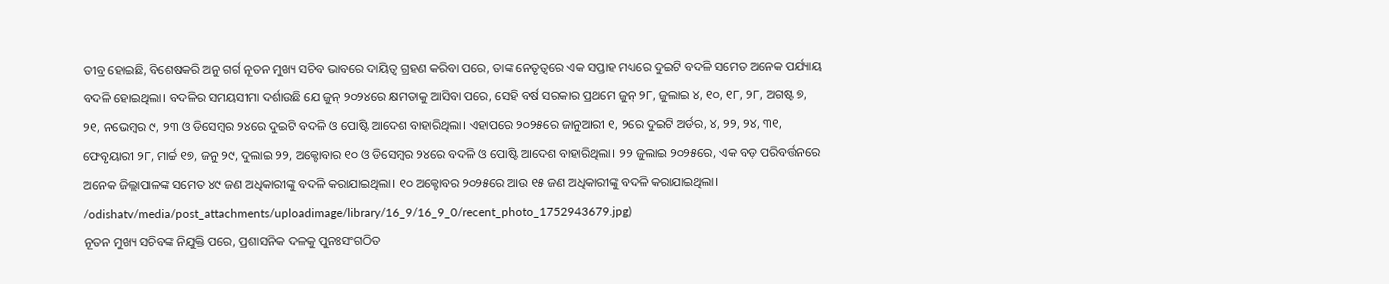ତୀବ୍ର ହୋଇଛି, ବିଶେଷକରି ଅନୁ ଗର୍ଗ ନୂତନ ମୁଖ୍ୟ ସଚିବ ଭାବରେ ଦାୟିତ୍ୱ ଗ୍ରହଣ କରିବା ପରେ, ତାଙ୍କ ନେତୃତ୍ୱରେ ଏକ ସପ୍ତାହ ମଧ୍ୟରେ ଦୁଇଟି ବଦଳି ସମେତ ଅନେକ ପର୍ଯ୍ୟାୟ ବଦଳି ହୋଇଥିଲା। ବଦଳିର ସମୟସୀମା ଦର୍ଶାଉଛି ଯେ ଜୁନ୍ ୨୦୨୪ରେ କ୍ଷମତାକୁ ଆସିବା ପରେ, ସେହି ବର୍ଷ ସରକାର ପ୍ରଥମେ ଜୁନ୍ ୨୮, ଜୁଲାଇ ୪, ୧୦, ୧୮, ୨୮, ଅଗଷ୍ଟ ୭, ୨୧, ନଭେମ୍ବର ୯, ୨୩ ଓ ଡିସେମ୍ବର ୨୪ରେ ଦୁଇଟି ବଦଳି ଓ ପୋଷ୍ଟି ଆଦେଶ ବାହାରିଥିଲା। ଏହାପରେ ୨୦୨୫ରେ ଜାନୁଆରୀ ୧, ୨ରେ ଦୁଇଟି ଅର୍ଡର, ୪, ୨୨, ୨୪, ୩୧, ଫେବୃୟାରୀ ୨୮, ମାର୍ଚ୍ଚ ୧୭, ଜନୁ ୨୯, ଦୁଲାଇ ୨୨, ଅକ୍ଟୋବାର ୧୦ ଓ ଡିସେମ୍ବର ୨୪ରେ ବଦଳି ଓ ପୋଷ୍ଟି ଆଦେଶ ବାହାରିଥିଲା। ୨୨ ଜୁଲାଇ ୨୦୨୫ରେ, ଏକ ବଡ଼ ପରିବର୍ତ୍ତନରେ ଅନେକ ଜିଲ୍ଲାପାଳଙ୍କ ସମେତ ୪୯ ଜଣ ଅଧିକାରୀଙ୍କୁ ବଦଳି କରାଯାଇଥିଲା। ୧୦ ଅକ୍ଟୋବର ୨୦୨୫ରେ ଆଉ ୧୫ ଜଣ ଅଧିକାରୀଙ୍କୁ ବଦଳି କରାଯାଇଥିଲା।
/odishatv/media/post_attachments/uploadimage/library/16_9/16_9_0/recent_photo_1752943679.jpg)
ନୂତନ ମୁଖ୍ୟ ସଚିବଙ୍କ ନିଯୁକ୍ତି ପରେ, ପ୍ରଶାସନିକ ଦଳକୁ ପୁନଃସଂଗଠିତ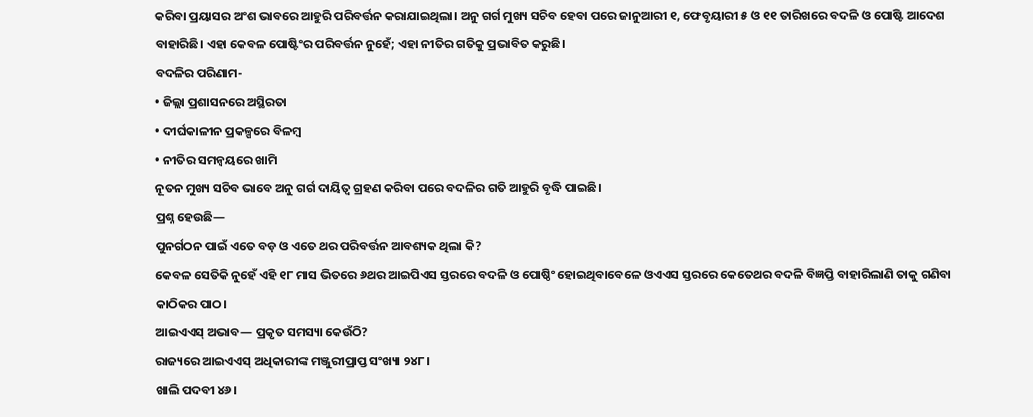କରିବା ପ୍ରୟାସର ଅଂଶ ଭାବରେ ଆହୁରି ପରିବର୍ତ୍ତନ କରାଯାଇଥିଲା। ଅନୁ ଗର୍ଗ ମୁଖ୍ୟ ସଚିବ ହେବା ପରେ ଜାନୁଆରୀ ୧, ଫେବୃୟାରୀ ୫ ଓ ୧୧ ତାରିଖରେ ବଦଳି ଓ ପୋଷ୍ଟି ଆଦେଶ ବାହାରିଛି। ଏହା କେବଳ ପୋଷ୍ଟିଂର ପରିବର୍ତ୍ତନ ନୁହେଁ; ଏହା ନୀତିର ଗତିକୁ ପ୍ରଭାବିତ କରୁଛି।
ବଦଳିର ପରିଣାମ-
• ଜିଲ୍ଲା ପ୍ରଶାସନରେ ଅସ୍ଥିରତା
• ଦୀର୍ଘକାଳୀନ ପ୍ରକଳ୍ପରେ ବିଳମ୍ବ
• ନୀତିର ସମନ୍ୱୟରେ ଖାମି
ନୂତନ ମୁଖ୍ୟ ସଚିବ ଭାବେ ଅନୁ ଗର୍ଗ ଦାୟିତ୍ୱ ଗ୍ରହଣ କରିବା ପରେ ବଦଳିର ଗତି ଆହୁରି ବୃଦ୍ଧି ପାଇଛି।
ପ୍ରଶ୍ନ ହେଉଛି—
ପୁନର୍ଗଠନ ପାଇଁ ଏତେ ବଡ଼ ଓ ଏତେ ଥର ପରିବର୍ତ୍ତନ ଆବଶ୍ୟକ ଥିଲା କି?
କେବଳ ସେତିକି ନୁହେଁ ଏହି ୧୮ ମାସ ଭିତରେ ୬ଥର ଆଇପିଏସ ସ୍ତରରେ ବଦଳି ଓ ପୋଷ୍ଠିଂ ହୋଇଥିବାବେଳେ ଓଏଏସ ସ୍ତରରେ କେତେଥର ବଦଳି ବିଜ୍ଞପ୍ତି ବାହାରିଲାଣି ତାକୁ ଗଣିବା କାଠିକର ପାଠ।
ଆଇଏଏସ୍ ଅଭାବ— ପ୍ରକୃତ ସମସ୍ୟା କେଉଁଠି?
ରାଜ୍ୟରେ ଆଇଏଏସ୍ ଅଧିକାରୀଙ୍କ ମଞ୍ଜୁରୀପ୍ରାପ୍ତ ସଂଖ୍ୟା ୨୪୮।
ଖାଲି ପଦବୀ ୪୬।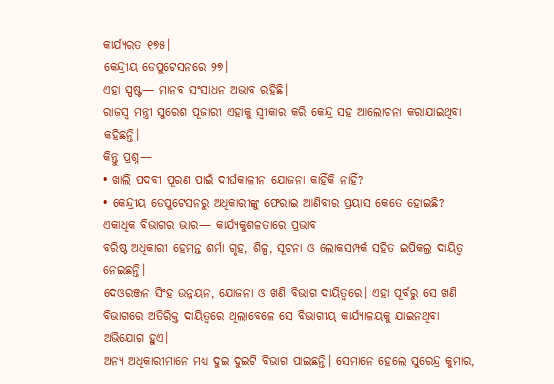କାର୍ଯ୍ୟରତ ୧୭୫।
କେନ୍ଦ୍ରୀୟ ଡେପୁଟେସନରେ ୨୭।
ଏହା ସ୍ପଷ୍ଟ— ମାନବ ସଂସାଧନ ଅଭାବ ରହିଛି।
ରାଜସ୍ୱ ମନ୍ତ୍ରୀ ସୁରେଶ ପୂଜାରୀ ଏହାକୁ ସ୍ୱୀକାର କରି କେନ୍ଦ୍ର ସହ ଆଲୋଚନା କରାଯାଇଥିବା କହିଛନ୍ତି।
କିନ୍ତୁ ପ୍ରଶ୍ନ—
• ଖାଲି ପଦବୀ ପୂରଣ ପାଇଁ ଦୀର୍ଘକାଳୀନ ଯୋଜନା କାହିଁକି ନାହିଁ?
• କେନ୍ଦ୍ରୀୟ ଡେପୁଟେସନରୁ ଅଧିକାରୀଙ୍କୁ ଫେରାଇ ଆଣିବାର ପ୍ରୟାସ କେତେ ହୋଇଛି?
ଏକାଧିକ ବିଭାଗର ଭାର— କାର୍ଯ୍ୟକୁଶଳତାରେ ପ୍ରଭାବ
ବରିଷ୍ଠ ଅଧିକାରୀ ହେମନ୍ତ ଶର୍ମା ଗୃହ, ଶିଳ୍ପ, ସୂଚନା ଓ ଲୋକସମ୍ପର୍କ ସହିତ ଇପିକଲ୍ର ଦାୟିତ୍ୱ ନେଇଛନ୍ତି।
ଦେଓରଞ୍ଜନ ସିଂହ ଉନ୍ନୟନ, ଯୋଜନା ଓ ଖଣି ବିଭାଗ ଦାୟିତ୍ୱରେ। ଏହା ପୂର୍ବରୁ ସେ ଖଣି ବିଭାଗରେ ଅତିରିକ୍ତ ଦାୟିତ୍ୱରେ ଥିଲାବେଳେ ସେ ବିଭାଗୀୟ୍ କାର୍ଯ୍ୟାଳୟକୁ ଯାଇନଥିବା ଅଭିଯୋଗ ହୁଏ।
ଅନ୍ୟ ଅଧିକାରୀମାନେ ମଧ୍ୟ ଦୁଇ ଦୁଇଟି ବିଭାଗ ପାଇଛନ୍ତି। ସେମାନେ ହେଲେ ସୁରେନ୍ଦ୍ର କୁମାର,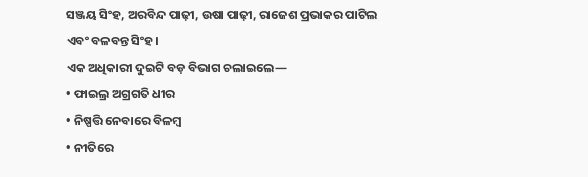ସଞ୍ଜୟ ସିଂହ, ଅରବିନ୍ଦ ପାଢ଼ୀ, ଉଷା ପାଢ଼ୀ, ରାଜେଶ ପ୍ରଭାକର ପାଟିଲ ଏବଂ ବଳବନ୍ତ ସିଂହ।
ଏକ ଅଧିକାରୀ ଦୁଇଟି ବଡ଼ ବିଭାଗ ଚଲାଇଲେ—
• ଫାଇଲ୍ର ଅଗ୍ରଗତି ଧୀର
• ନିଷ୍ପତ୍ତି ନେବାରେ ବିଳମ୍ବ
• ନୀତିରେ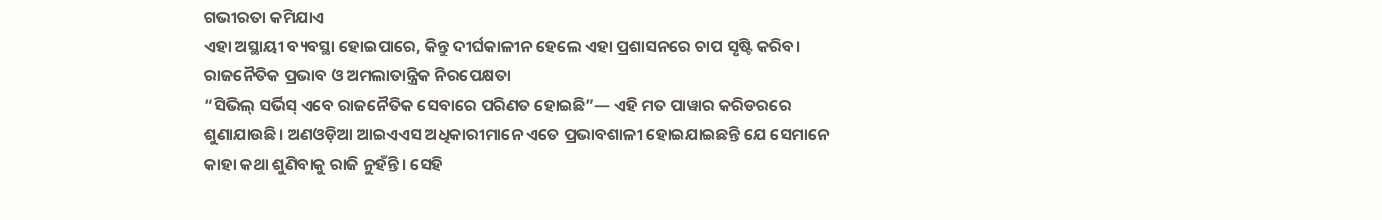ଗଭୀରତା କମିଯାଏ
ଏହା ଅସ୍ଥାୟୀ ବ୍ୟବସ୍ଥା ହୋଇପାରେ, କିନ୍ତୁ ଦୀର୍ଘକାଳୀନ ହେଲେ ଏହା ପ୍ରଶାସନରେ ଚାପ ସୃଷ୍ଟି କରିବ।
ରାଜନୈତିକ ପ୍ରଭାବ ଓ ଅମଲାତାନ୍ତ୍ରିକ ନିରପେକ୍ଷତା
“ସିଭିଲ୍ ସର୍ଭିସ୍ ଏବେ ରାଜନୈତିକ ସେବାରେ ପରିଣତ ହୋଇଛି”— ଏହି ମତ ପାୱାର କରିଡରରେ ଶୁଣାଯାଉଛି। ଅଣଓଡ଼ିଆ ଆଇଏଏସ ଅଧିକାରୀମାନେ ଏତେ ପ୍ରଭାବଶାଳୀ ହୋଇଯାଇଛନ୍ତି ଯେ ସେମାନେ କାହା କଥା ଶୁଣିବାକୁ ରାଜି ନୁହଁନ୍ତି। ସେହି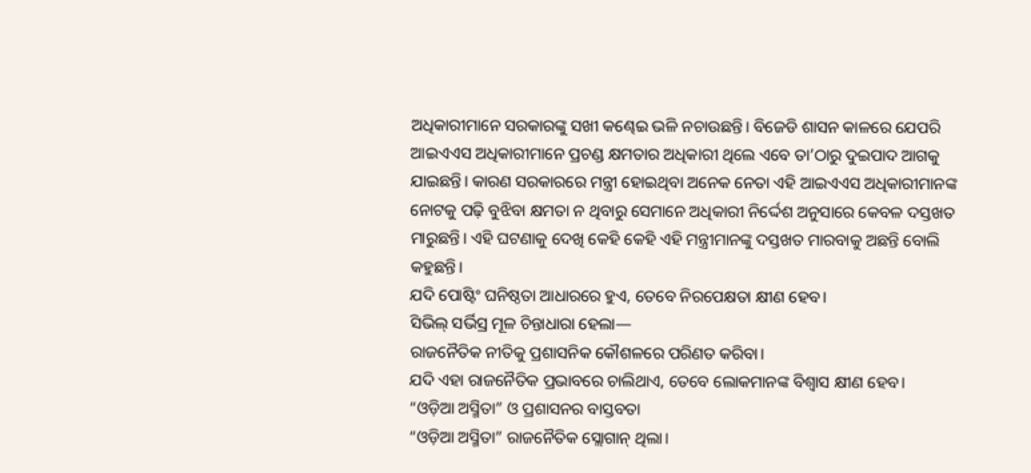ଅଧିକାରୀମାନେ ସରକାରଙ୍କୁ ସଖୀ କଣ୍ଢେଇ ଭଳି ନଚାଉଛନ୍ତି। ବିଜେଡି ଶାସନ କାଳରେ ଯେପରି ଆଇଏଏସ ଅଧିକାରୀମାନେ ପ୍ରଚଣ୍ଡ କ୍ଷମତାର ଅଧିକାରୀ ଥିଲେ ଏବେ ତା’ଠାରୁ ଦୁଇପାଦ ଆଗକୁ ଯାଇଛନ୍ତି। କାରଣ ସରକାରରେ ମନ୍ତ୍ରୀ ହୋଇଥିବା ଅନେକ ନେତା ଏହି ଆଇଏଏସ ଅଧିକାରୀମାନଙ୍କ ନୋଟକୁ ପଢ଼ି ବୁଝିବା କ୍ଷମତା ନ ଥିବାରୁ ସେମାନେ ଅଧିକାରୀ ନିର୍ଦ୍ଦେଶ ଅନୁସାରେ କେବଳ ଦସ୍ତଖତ ମାରୁଛନ୍ତି। ଏହି ଘଟଣାକୁ ଦେଖି କେହି କେହି ଏହି ମନ୍ତ୍ରୀମାନଙ୍କୁ ଦସ୍ତଖତ ମାରବାକୁ ଅଛନ୍ତି ବୋଲି କହୁଛନ୍ତି।
ଯଦି ପୋଷ୍ଟିଂ ଘନିଷ୍ଠତା ଆଧାରରେ ହୁଏ, ତେବେ ନିରପେକ୍ଷତା କ୍ଷୀଣ ହେବ।
ସିଭିଲ୍ ସର୍ଭିସ୍ର ମୂଳ ଚିନ୍ତାଧାରା ହେଲା—
ରାଜନୈତିକ ନୀତିକୁ ପ୍ରଶାସନିକ କୌଶଳରେ ପରିଣତ କରିବା।
ଯଦି ଏହା ରାଜନୈତିକ ପ୍ରଭାବରେ ଚାଲିଥାଏ, ତେବେ ଲୋକମାନଙ୍କ ବିଶ୍ୱାସ କ୍ଷୀଣ ହେବ।
“ଓଡ଼ିଆ ଅସ୍ମିତା” ଓ ପ୍ରଶାସନର ବାସ୍ତବତା
“ଓଡ଼ିଆ ଅସ୍ମିତା” ରାଜନୈତିକ ସ୍ଲୋଗାନ୍ ଥିଲା।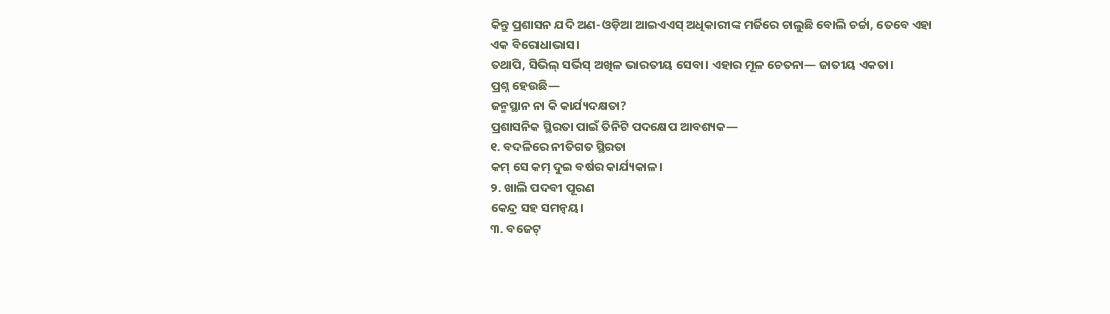କିନ୍ତୁ ପ୍ରଶାସନ ଯଦି ଅଣ-ଓଡ଼ିଆ ଆଇଏଏସ୍ ଅଧିକାରୀଙ୍କ ମର୍ଜିରେ ଚାଲୁଛି ବୋଲି ଚର୍ଚ୍ଚା, ତେବେ ଏହା ଏକ ବିରୋଧାଭାସ।
ତଥାପି, ସିଭିଲ୍ ସର୍ଭିସ୍ ଅଖିଳ ଭାରତୀୟ ସେବା। ଏହାର ମୂଳ ଚେତନା— ଜାତୀୟ ଏକତା।
ପ୍ରଶ୍ନ ହେଉଛି—
ଜନ୍ମସ୍ଥାନ ନା କି କାର୍ଯ୍ୟଦକ୍ଷତା?
ପ୍ରଶାସନିକ ସ୍ଥିରତା ପାଇଁ ତିନିଟି ପଦକ୍ଷେପ ଆବଶ୍ୟକ—
୧. ବଦଳିରେ ନୀତିଗତ ସ୍ଥିରତା
କମ୍ ସେ କମ୍ ଦୁଇ ବର୍ଷର କାର୍ଯ୍ୟକାଳ।
୨. ଖାଲି ପଦବୀ ପୂରଣ
କେନ୍ଦ୍ର ସହ ସମନ୍ୱୟ।
୩. ବଜେଟ୍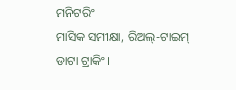ମନିଟରିଂ
ମାସିକ ସମୀକ୍ଷା, ରିଅଲ୍-ଟାଇମ୍ ଡାଟା ଟ୍ରାକିଂ।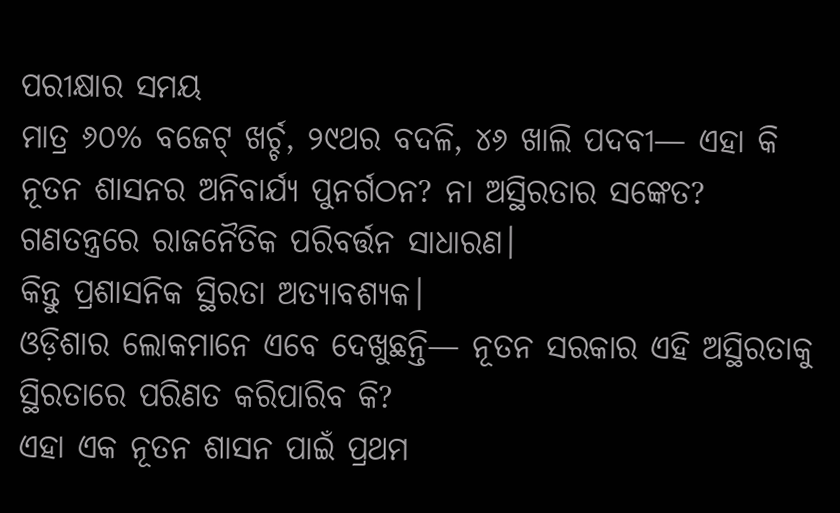ପରୀକ୍ଷାର ସମୟ
ମାତ୍ର ୬୦% ବଜେଟ୍ ଖର୍ଚ୍ଚ, ୨୯ଥର ବଦଳି, ୪୬ ଖାଲି ପଦବୀ— ଏହା କି ନୂତନ ଶାସନର ଅନିବାର୍ଯ୍ୟ ପୁନର୍ଗଠନ? ନା ଅସ୍ଥିରତାର ସଙ୍କେତ?
ଗଣତନ୍ତ୍ରରେ ରାଜନୈତିକ ପରିବର୍ତ୍ତନ ସାଧାରଣ।
କିନ୍ତୁ ପ୍ରଶାସନିକ ସ୍ଥିରତା ଅତ୍ୟାବଶ୍ୟକ।
ଓଡ଼ିଶାର ଲୋକମାନେ ଏବେ ଦେଖୁଛନ୍ତି— ନୂତନ ସରକାର ଏହି ଅସ୍ଥିରତାକୁ ସ୍ଥିରତାରେ ପରିଣତ କରିପାରିବ କି?
ଏହା ଏକ ନୂତନ ଶାସନ ପାଇଁ ପ୍ରଥମ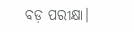ବଡ଼ ପରୀକ୍ଷା।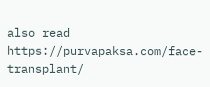also read https://purvapaksa.com/face-transplant/